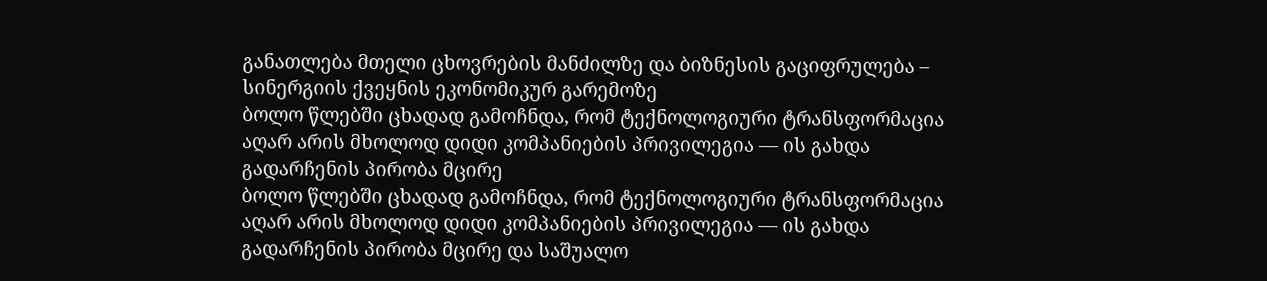განათლება მთელი ცხოვრების მანძილზე და ბიზნესის გაციფრულება – სინერგიის ქვეყნის ეკონომიკურ გარემოზე
ბოლო წლებში ცხადად გამოჩნდა, რომ ტექნოლოგიური ტრანსფორმაცია აღარ არის მხოლოდ დიდი კომპანიების პრივილეგია — ის გახდა გადარჩენის პირობა მცირე
ბოლო წლებში ცხადად გამოჩნდა, რომ ტექნოლოგიური ტრანსფორმაცია აღარ არის მხოლოდ დიდი კომპანიების პრივილეგია — ის გახდა გადარჩენის პირობა მცირე და საშუალო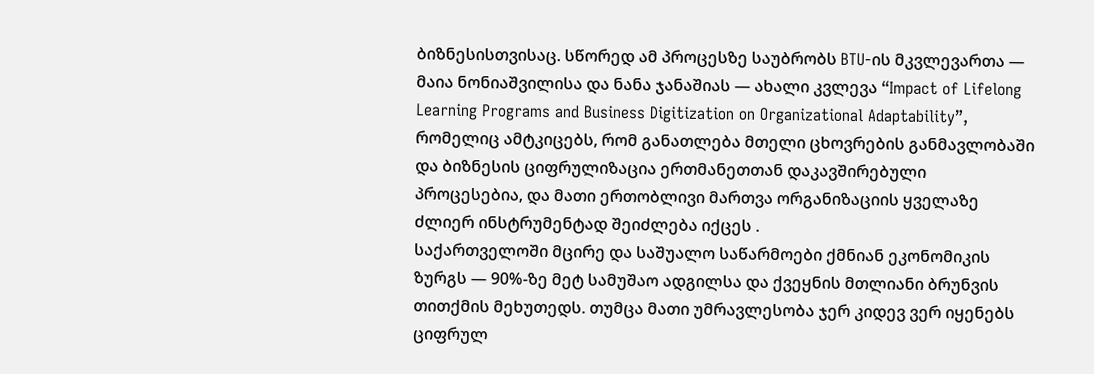ბიზნესისთვისაც. სწორედ ამ პროცესზე საუბრობს BTU-ის მკვლევართა — მაია ნონიაშვილისა და ნანა ჯანაშიას — ახალი კვლევა “Impact of Lifelong Learning Programs and Business Digitization on Organizational Adaptability”, რომელიც ამტკიცებს, რომ განათლება მთელი ცხოვრების განმავლობაში და ბიზნესის ციფრულიზაცია ერთმანეთთან დაკავშირებული პროცესებია, და მათი ერთობლივი მართვა ორგანიზაციის ყველაზე ძლიერ ინსტრუმენტად შეიძლება იქცეს .
საქართველოში მცირე და საშუალო საწარმოები ქმნიან ეკონომიკის ზურგს — 90%-ზე მეტ სამუშაო ადგილსა და ქვეყნის მთლიანი ბრუნვის თითქმის მეხუთედს. თუმცა მათი უმრავლესობა ჯერ კიდევ ვერ იყენებს ციფრულ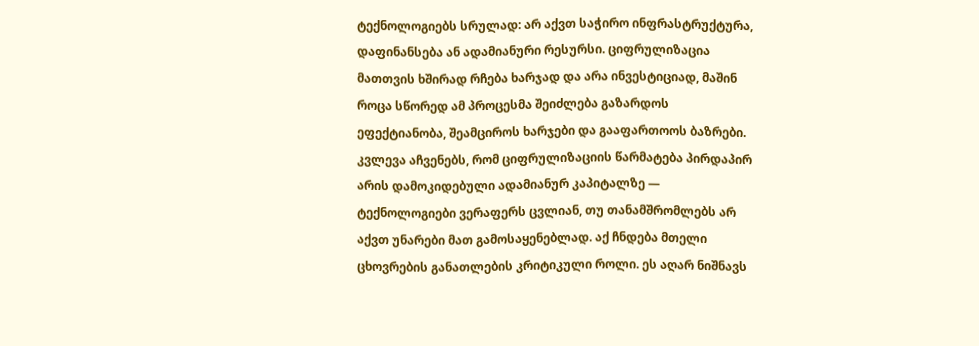ტექნოლოგიებს სრულად: არ აქვთ საჭირო ინფრასტრუქტურა, დაფინანსება ან ადამიანური რესურსი. ციფრულიზაცია მათთვის ხშირად რჩება ხარჯად და არა ინვესტიციად, მაშინ როცა სწორედ ამ პროცესმა შეიძლება გაზარდოს ეფექტიანობა, შეამციროს ხარჯები და გააფართოოს ბაზრები.
კვლევა აჩვენებს, რომ ციფრულიზაციის წარმატება პირდაპირ არის დამოკიდებული ადამიანურ კაპიტალზე — ტექნოლოგიები ვერაფერს ცვლიან, თუ თანამშრომლებს არ აქვთ უნარები მათ გამოსაყენებლად. აქ ჩნდება მთელი ცხოვრების განათლების კრიტიკული როლი. ეს აღარ ნიშნავს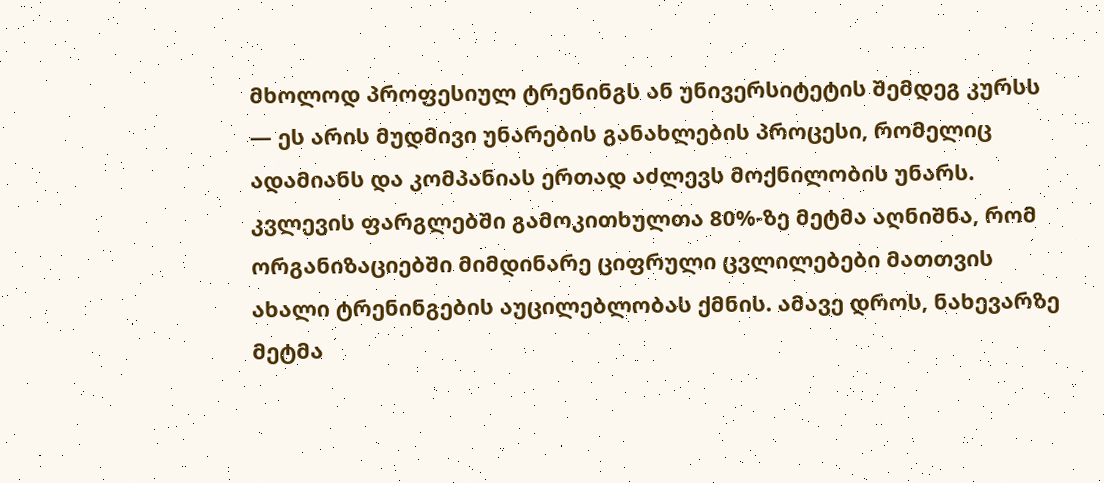მხოლოდ პროფესიულ ტრენინგს ან უნივერსიტეტის შემდეგ კურსს — ეს არის მუდმივი უნარების განახლების პროცესი, რომელიც ადამიანს და კომპანიას ერთად აძლევს მოქნილობის უნარს.
კვლევის ფარგლებში გამოკითხულთა 80%-ზე მეტმა აღნიშნა, რომ ორგანიზაციებში მიმდინარე ციფრული ცვლილებები მათთვის ახალი ტრენინგების აუცილებლობას ქმნის. ამავე დროს, ნახევარზე მეტმა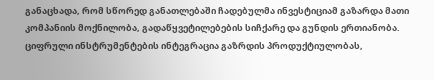განაცხადა, რომ სწორედ განათლებაში ჩადებულმა ინვესტიციამ გაზარდა მათი კომპანიის მოქნილობა, გადაწყვეტილებების სიჩქარე და გუნდის ერთიანობა. ციფრული ინსტრუმენტების ინტეგრაცია გაზრდის პროდუქტიულობას,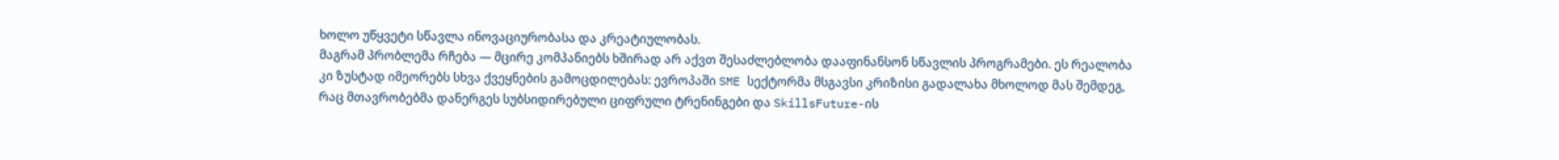ხოლო უწყვეტი სწავლა ინოვაციურობასა და კრეატიულობას.
მაგრამ პრობლემა რჩება — მცირე კომპანიებს ხშირად არ აქვთ შესაძლებლობა დააფინანსონ სწავლის პროგრამები. ეს რეალობა კი ზუსტად იმეორებს სხვა ქვეყნების გამოცდილებას: ევროპაში SME სექტორმა მსგავსი კრიზისი გადალახა მხოლოდ მას შემდეგ, რაც მთავრობებმა დანერგეს სუბსიდირებული ციფრული ტრენინგები და SkillsFuture-ის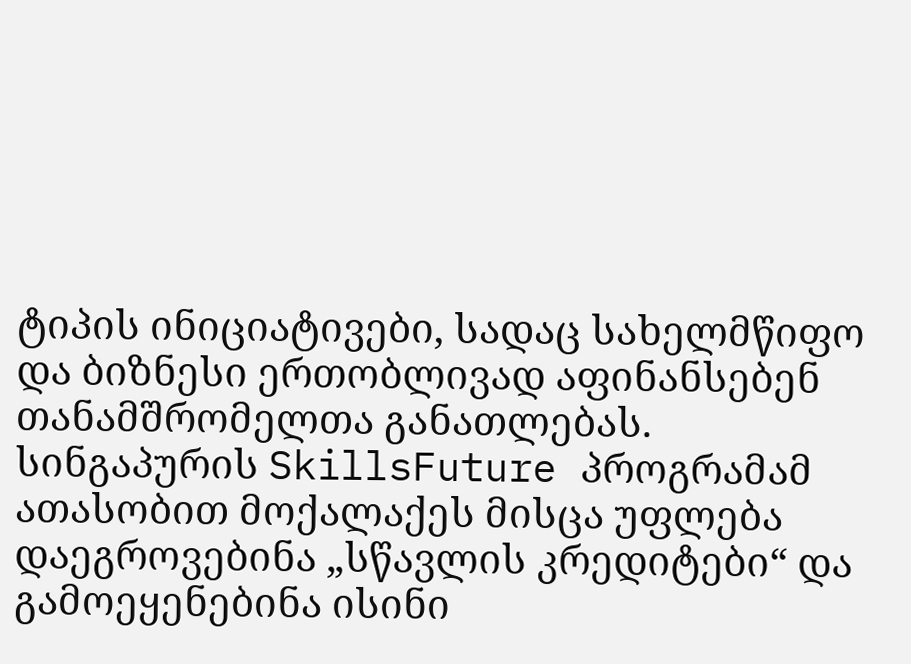ტიპის ინიციატივები, სადაც სახელმწიფო და ბიზნესი ერთობლივად აფინანსებენ თანამშრომელთა განათლებას. სინგაპურის SkillsFuture პროგრამამ ათასობით მოქალაქეს მისცა უფლება დაეგროვებინა „სწავლის კრედიტები“ და გამოეყენებინა ისინი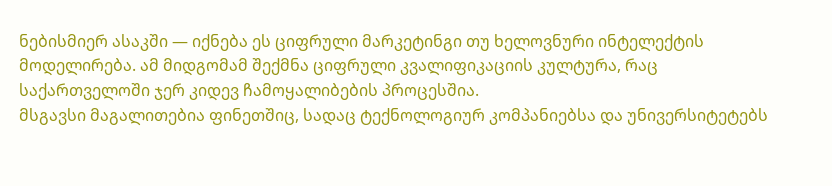ნებისმიერ ასაკში — იქნება ეს ციფრული მარკეტინგი თუ ხელოვნური ინტელექტის მოდელირება. ამ მიდგომამ შექმნა ციფრული კვალიფიკაციის კულტურა, რაც საქართველოში ჯერ კიდევ ჩამოყალიბების პროცესშია.
მსგავსი მაგალითებია ფინეთშიც, სადაც ტექნოლოგიურ კომპანიებსა და უნივერსიტეტებს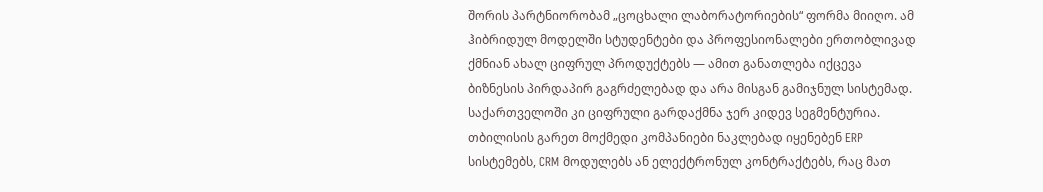შორის პარტნიორობამ „ცოცხალი ლაბორატორიების“ ფორმა მიიღო. ამ ჰიბრიდულ მოდელში სტუდენტები და პროფესიონალები ერთობლივად ქმნიან ახალ ციფრულ პროდუქტებს — ამით განათლება იქცევა ბიზნესის პირდაპირ გაგრძელებად და არა მისგან გამიჯნულ სისტემად.
საქართველოში კი ციფრული გარდაქმნა ჯერ კიდევ სეგმენტურია. თბილისის გარეთ მოქმედი კომპანიები ნაკლებად იყენებენ ERP სისტემებს, CRM მოდულებს ან ელექტრონულ კონტრაქტებს, რაც მათ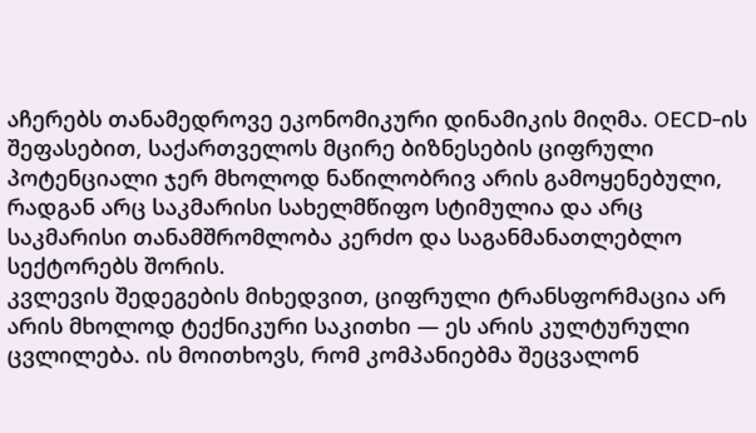აჩერებს თანამედროვე ეკონომიკური დინამიკის მიღმა. OECD-ის შეფასებით, საქართველოს მცირე ბიზნესების ციფრული პოტენციალი ჯერ მხოლოდ ნაწილობრივ არის გამოყენებული, რადგან არც საკმარისი სახელმწიფო სტიმულია და არც საკმარისი თანამშრომლობა კერძო და საგანმანათლებლო სექტორებს შორის.
კვლევის შედეგების მიხედვით, ციფრული ტრანსფორმაცია არ არის მხოლოდ ტექნიკური საკითხი — ეს არის კულტურული ცვლილება. ის მოითხოვს, რომ კომპანიებმა შეცვალონ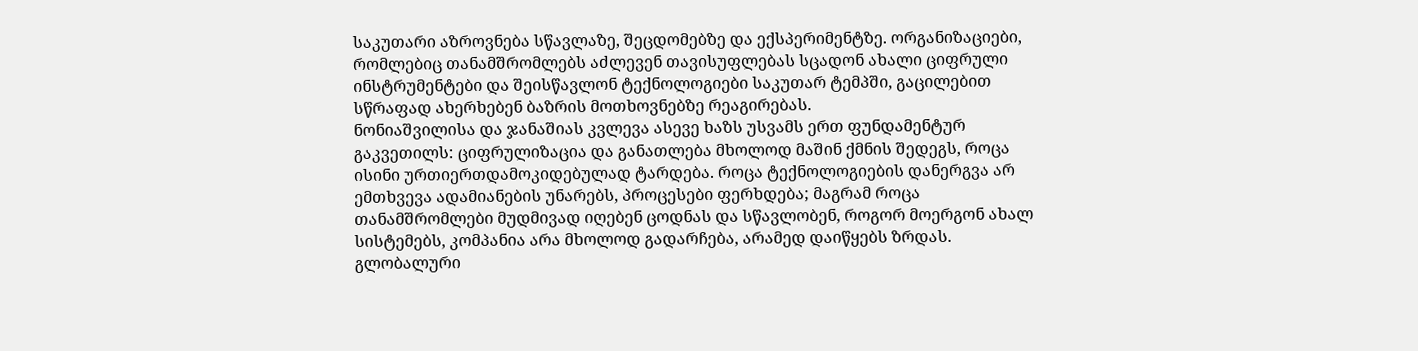საკუთარი აზროვნება სწავლაზე, შეცდომებზე და ექსპერიმენტზე. ორგანიზაციები, რომლებიც თანამშრომლებს აძლევენ თავისუფლებას სცადონ ახალი ციფრული ინსტრუმენტები და შეისწავლონ ტექნოლოგიები საკუთარ ტემპში, გაცილებით სწრაფად ახერხებენ ბაზრის მოთხოვნებზე რეაგირებას.
ნონიაშვილისა და ჯანაშიას კვლევა ასევე ხაზს უსვამს ერთ ფუნდამენტურ გაკვეთილს: ციფრულიზაცია და განათლება მხოლოდ მაშინ ქმნის შედეგს, როცა ისინი ურთიერთდამოკიდებულად ტარდება. როცა ტექნოლოგიების დანერგვა არ ემთხვევა ადამიანების უნარებს, პროცესები ფერხდება; მაგრამ როცა თანამშრომლები მუდმივად იღებენ ცოდნას და სწავლობენ, როგორ მოერგონ ახალ სისტემებს, კომპანია არა მხოლოდ გადარჩება, არამედ დაიწყებს ზრდას.
გლობალური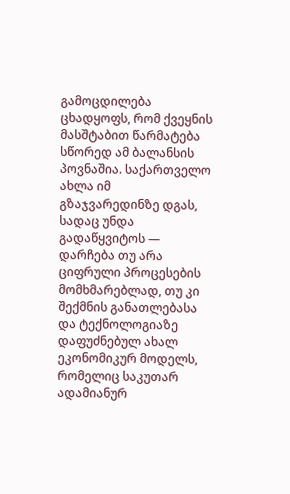გამოცდილება ცხადყოფს, რომ ქვეყნის მასშტაბით წარმატება სწორედ ამ ბალანსის პოვნაშია. საქართველო ახლა იმ გზაჯვარედინზე დგას, სადაც უნდა გადაწყვიტოს — დარჩება თუ არა ციფრული პროცესების მომხმარებლად, თუ კი შექმნის განათლებასა და ტექნოლოგიაზე დაფუძნებულ ახალ ეკონომიკურ მოდელს, რომელიც საკუთარ ადამიანურ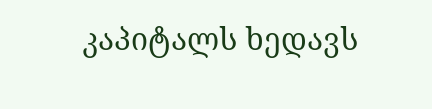კაპიტალს ხედავს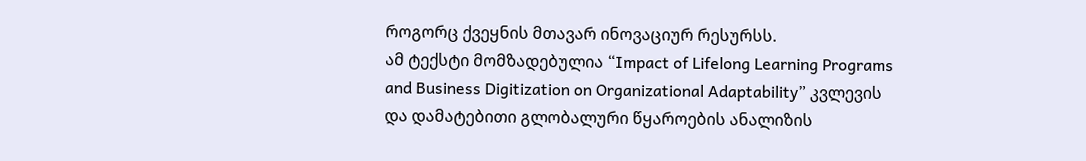როგორც ქვეყნის მთავარ ინოვაციურ რესურსს.
ამ ტექსტი მომზადებულია “Impact of Lifelong Learning Programs and Business Digitization on Organizational Adaptability” კვლევის და დამატებითი გლობალური წყაროების ანალიზის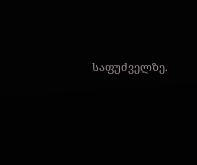საფუძველზე.